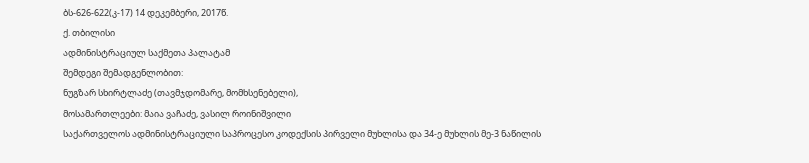ბს-626-622(კ-17) 14 დეკემბერი, 2017წ.
ქ. თბილისი
ადმინისტრაციულ საქმეთა პალატამ
შემდეგი შემადგენლობით:
ნუგზარ სხირტლაძე (თავმჯდომარე, მომხსენებელი),
მოსამართლეები: მაია ვაჩაძე, ვასილ როინიშვილი
საქართველოს ადმინისტრაციული საპროცესო კოდექსის პირველი მუხლისა და 34-ე მუხლის მე-3 ნაწილის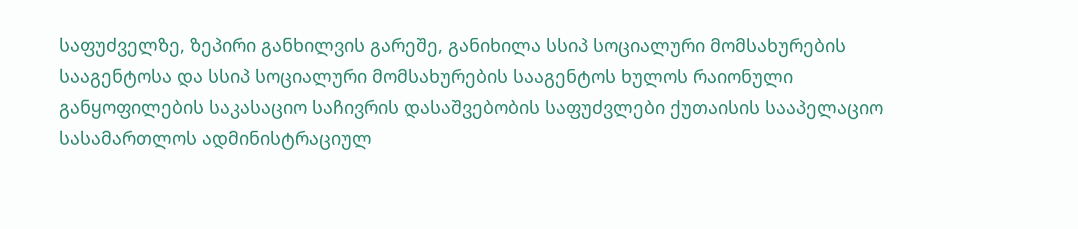საფუძველზე, ზეპირი განხილვის გარეშე, განიხილა სსიპ სოციალური მომსახურების სააგენტოსა და სსიპ სოციალური მომსახურების სააგენტოს ხულოს რაიონული განყოფილების საკასაციო საჩივრის დასაშვებობის საფუძვლები ქუთაისის სააპელაციო სასამართლოს ადმინისტრაციულ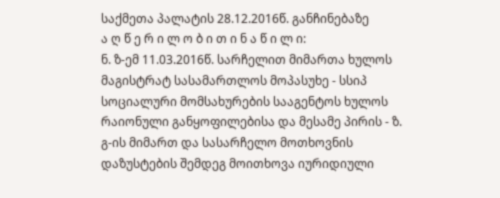საქმეთა პალატის 28.12.2016წ. განჩინებაზე
ა ღ წ ე რ ი ლ ო ბ ი თ ი ნ ა წ ი ლ ი:
ნ. ზ-ემ 11.03.2016წ. სარჩელით მიმართა ხულოს მაგისტრატ სასამართლოს მოპასუხე - სსიპ სოციალური მომსახურების სააგენტოს ხულოს რაიონული განყოფილებისა და მესამე პირის - ზ. გ-ის მიმართ და სასარჩელო მოთხოვნის დაზუსტების შემდეგ მოითხოვა იურიდიული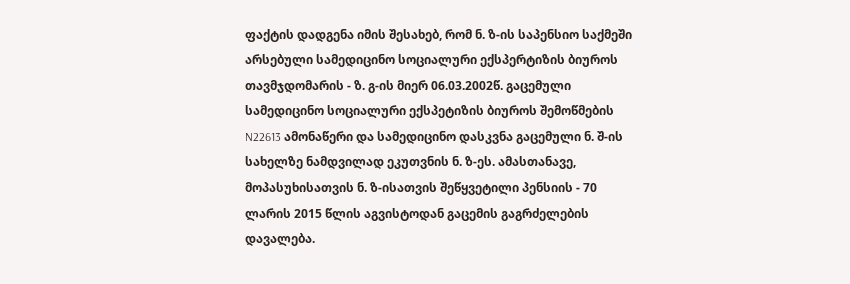ფაქტის დადგენა იმის შესახებ, რომ ნ. ზ-ის საპენსიო საქმეში არსებული სამედიცინო სოციალური ექსპერტიზის ბიუროს თავმჯდომარის - ზ. გ-ის მიერ 06.03.2002წ. გაცემული სამედიცინო სოციალური ექსპეტიზის ბიუროს შემოწმების N22613 ამონაწერი და სამედიცინო დასკვნა გაცემული ნ. შ-ის სახელზე ნამდვილად ეკუთვნის ნ. ზ-ეს. ამასთანავე, მოპასუხისათვის ნ. ზ-ისათვის შეწყვეტილი პენსიის - 70 ლარის 2015 წლის აგვისტოდან გაცემის გაგრძელების დავალება.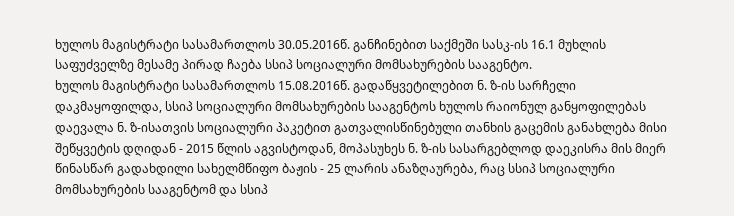ხულოს მაგისტრატი სასამართლოს 30.05.2016წ. განჩინებით საქმეში სასკ-ის 16.1 მუხლის საფუძველზე მესამე პირად ჩაება სსიპ სოციალური მომსახურების სააგენტო.
ხულოს მაგისტრატი სასამართლოს 15.08.2016წ. გადაწყვეტილებით ნ. ზ-ის სარჩელი დაკმაყოფილდა, სსიპ სოციალური მომსახურების სააგენტოს ხულოს რაიონულ განყოფილებას დაევალა ნ. ზ-ისათვის სოციალური პაკეტით გათვალისწინებული თანხის გაცემის განახლება მისი შეწყვეტის დღიდან - 2015 წლის აგვისტოდან, მოპასუხეს ნ. ზ-ის სასარგებლოდ დაეკისრა მის მიერ წინასწარ გადახდილი სახელმწიფო ბაჟის - 25 ლარის ანაზღაურება, რაც სსიპ სოციალური მომსახურების სააგენტომ და სსიპ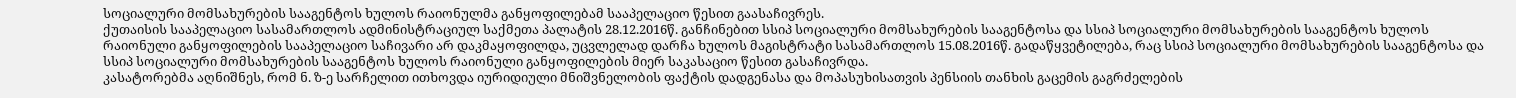სოციალური მომსახურების სააგენტოს ხულოს რაიონულმა განყოფილებამ სააპელაციო წესით გაასაჩივრეს.
ქუთაისის სააპელაციო სასამართლოს ადმინისტრაციულ საქმეთა პალატის 28.12.2016წ. განჩინებით სსიპ სოციალური მომსახურების სააგენტოსა და სსიპ სოციალური მომსახურების სააგენტოს ხულოს რაიონული განყოფილების სააპელაციო საჩივარი არ დაკმაყოფილდა, უცვლელად დარჩა ხულოს მაგისტრატი სასამართლოს 15.08.2016წ. გადაწყვეტილება, რაც სსიპ სოციალური მომსახურების სააგენტოსა და სსიპ სოციალური მომსახურების სააგენტოს ხულოს რაიონული განყოფილების მიერ საკასაციო წესით გასაჩივრდა.
კასატორებმა აღნიშნეს, რომ ნ. ზ-ე სარჩელით ითხოვდა იურიდიული მნიშვნელობის ფაქტის დადგენასა და მოპასუხისათვის პენსიის თანხის გაცემის გაგრძელების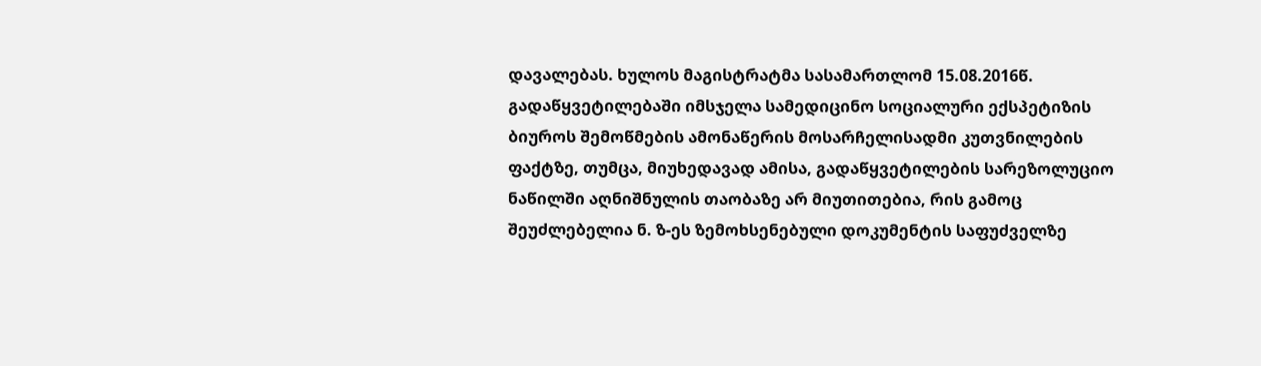დავალებას. ხულოს მაგისტრატმა სასამართლომ 15.08.2016წ. გადაწყვეტილებაში იმსჯელა სამედიცინო სოციალური ექსპეტიზის ბიუროს შემოწმების ამონაწერის მოსარჩელისადმი კუთვნილების ფაქტზე, თუმცა, მიუხედავად ამისა, გადაწყვეტილების სარეზოლუციო ნაწილში აღნიშნულის თაობაზე არ მიუთითებია, რის გამოც შეუძლებელია ნ. ზ-ეს ზემოხსენებული დოკუმენტის საფუძველზე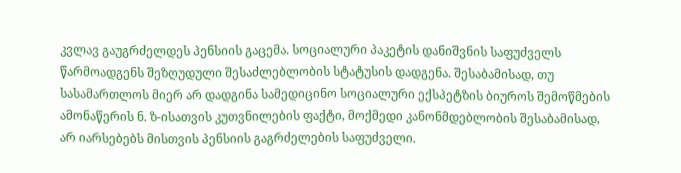კვლავ გაუგრძელდეს პენსიის გაცემა. სოციალური პაკეტის დანიშვნის საფუძველს წარმოადგენს შეზღუდული შესაძლებლობის სტატუსის დადგენა. შესაბამისად, თუ სასამართლოს მიერ არ დადგინა სამედიცინო სოციალური ექსპეტზის ბიუროს შემოწმების ამონაწერის ნ. ზ-ისათვის კუთვნილების ფაქტი, მოქმედი კანონმდებლობის შესაბამისად, არ იარსებებს მისთვის პენსიის გაგრძელების საფუძველი.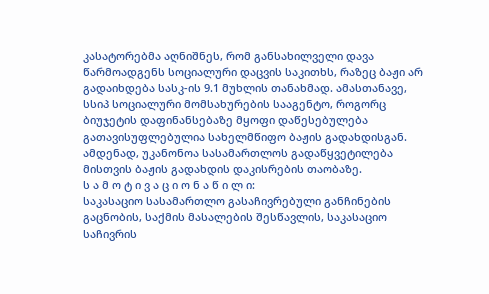კასატორებმა აღნიშნეს, რომ განსახილველი დავა წარმოადგენს სოციალური დაცვის საკითხს, რაზეც ბაჟი არ გადაიხდება სასკ-ის 9.1 მუხლის თანახმად. ამასთანავე, სსიპ სოციალური მომსახურების სააგენტო, როგორც ბიუჯეტის დაფინანსებაზე მყოფი დაწესებულება გათავისუფლებულია სახელმწიფო ბაჟის გადახდისგან. ამდენად, უკანონოა სასამართლოს გადაწყვეტილება მისთვის ბაჟის გადახდის დაკისრების თაობაზე.
ს ა მ ო ტ ი ვ ა ც ი ო ნ ა წ ი ლ ი:
საკასაციო სასამართლო გასაჩივრებული განჩინების გაცნობის, საქმის მასალების შესწავლის, საკასაციო საჩივრის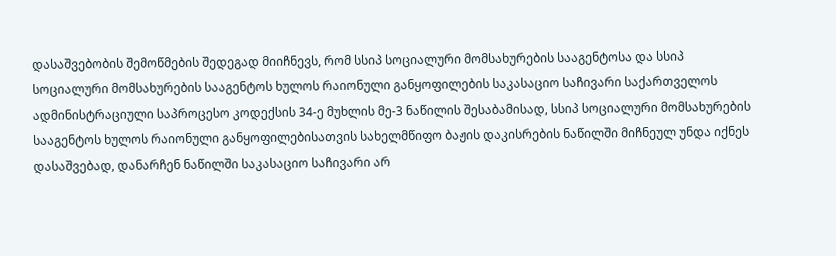დასაშვებობის შემოწმების შედეგად მიიჩნევს, რომ სსიპ სოციალური მომსახურების სააგენტოსა და სსიპ სოციალური მომსახურების სააგენტოს ხულოს რაიონული განყოფილების საკასაციო საჩივარი საქართველოს ადმინისტრაციული საპროცესო კოდექსის 34-ე მუხლის მე-3 ნაწილის შესაბამისად, სსიპ სოციალური მომსახურების სააგენტოს ხულოს რაიონული განყოფილებისათვის სახელმწიფო ბაჟის დაკისრების ნაწილში მიჩნეულ უნდა იქნეს დასაშვებად, დანარჩენ ნაწილში საკასაციო საჩივარი არ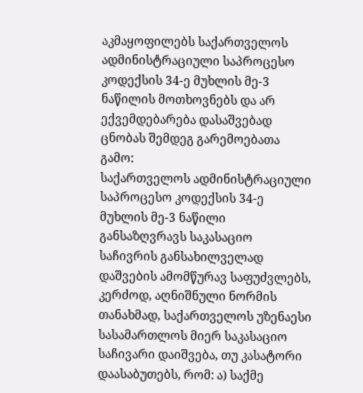აკმაყოფილებს საქართველოს ადმინისტრაციული საპროცესო კოდექსის 34-ე მუხლის მე-3 ნაწილის მოთხოვნებს და არ ექვემდებარება დასაშვებად ცნობას შემდეგ გარემოებათა გამო:
საქართველოს ადმინისტრაციული საპროცესო კოდექსის 34-ე მუხლის მე-3 ნაწილი განსაზღვრავს საკასაციო საჩივრის განსახილველად დაშვების ამომწურავ საფუძვლებს, კერძოდ, აღნიშნული ნორმის თანახმად, საქართველოს უზენაესი სასამართლოს მიერ საკასაციო საჩივარი დაიშვება, თუ კასატორი დაასაბუთებს, რომ: ა) საქმე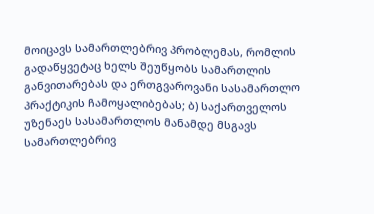მოიცავს სამართლებრივ პრობლემას, რომლის გადაწყვეტაც ხელს შეუწყობს სამართლის განვითარებას და ერთგვაროვანი სასამართლო პრაქტიკის ჩამოყალიბებას; ბ) საქართველოს უზენაეს სასამართლოს მანამდე მსგავს სამართლებრივ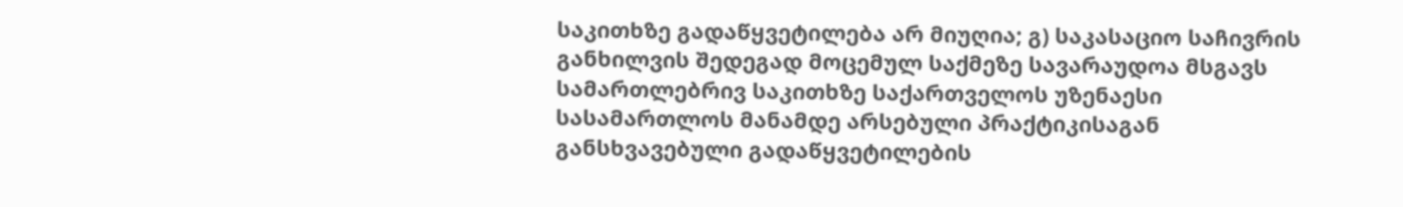საკითხზე გადაწყვეტილება არ მიუღია; გ) საკასაციო საჩივრის განხილვის შედეგად მოცემულ საქმეზე სავარაუდოა მსგავს სამართლებრივ საკითხზე საქართველოს უზენაესი სასამართლოს მანამდე არსებული პრაქტიკისაგან განსხვავებული გადაწყვეტილების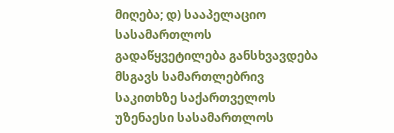მიღება; დ) სააპელაციო სასამართლოს გადაწყვეტილება განსხვავდება მსგავს სამართლებრივ საკითხზე საქართველოს უზენაესი სასამართლოს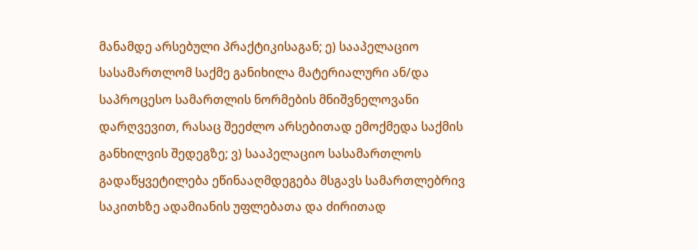მანამდე არსებული პრაქტიკისაგან; ე) სააპელაციო სასამართლომ საქმე განიხილა მატერიალური ან/და საპროცესო სამართლის ნორმების მნიშვნელოვანი დარღვევით, რასაც შეეძლო არსებითად ემოქმედა საქმის განხილვის შედეგზე; ვ) სააპელაციო სასამართლოს გადაწყვეტილება ეწინააღმდეგება მსგავს სამართლებრივ საკითხზე ადამიანის უფლებათა და ძირითად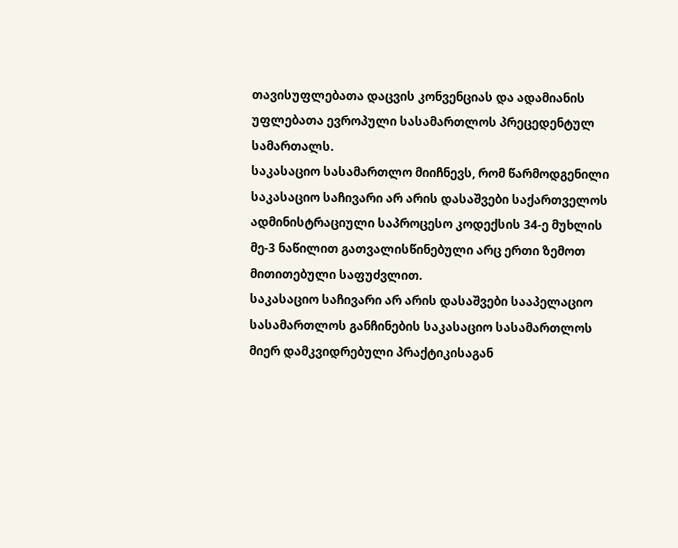თავისუფლებათა დაცვის კონვენციას და ადამიანის უფლებათა ევროპული სასამართლოს პრეცედენტულ სამართალს.
საკასაციო სასამართლო მიიჩნევს, რომ წარმოდგენილი საკასაციო საჩივარი არ არის დასაშვები საქართველოს ადმინისტრაციული საპროცესო კოდექსის 34-ე მუხლის მე-3 ნაწილით გათვალისწინებული არც ერთი ზემოთ მითითებული საფუძვლით.
საკასაციო საჩივარი არ არის დასაშვები სააპელაციო სასამართლოს განჩინების საკასაციო სასამართლოს მიერ დამკვიდრებული პრაქტიკისაგან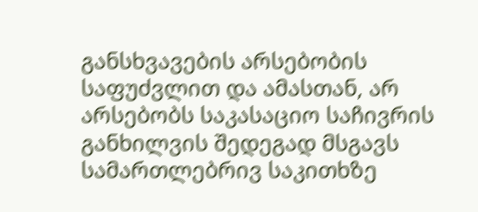განსხვავების არსებობის საფუძვლით და ამასთან, არ არსებობს საკასაციო საჩივრის განხილვის შედეგად მსგავს სამართლებრივ საკითხზე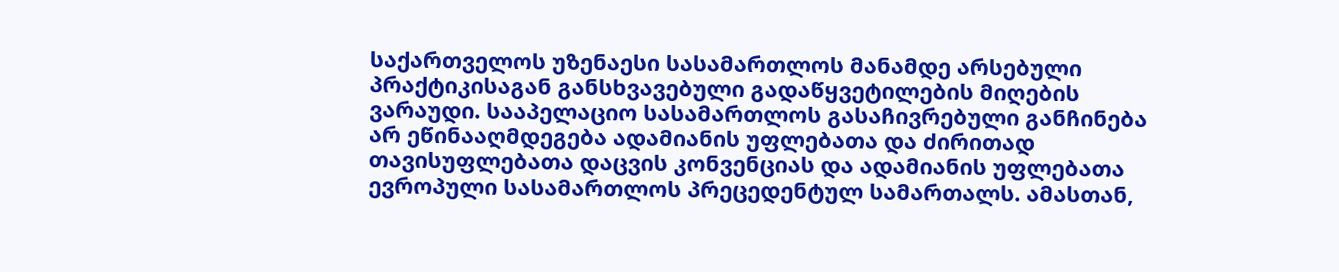საქართველოს უზენაესი სასამართლოს მანამდე არსებული პრაქტიკისაგან განსხვავებული გადაწყვეტილების მიღების ვარაუდი. სააპელაციო სასამართლოს გასაჩივრებული განჩინება არ ეწინააღმდეგება ადამიანის უფლებათა და ძირითად თავისუფლებათა დაცვის კონვენციას და ადამიანის უფლებათა ევროპული სასამართლოს პრეცედენტულ სამართალს. ამასთან,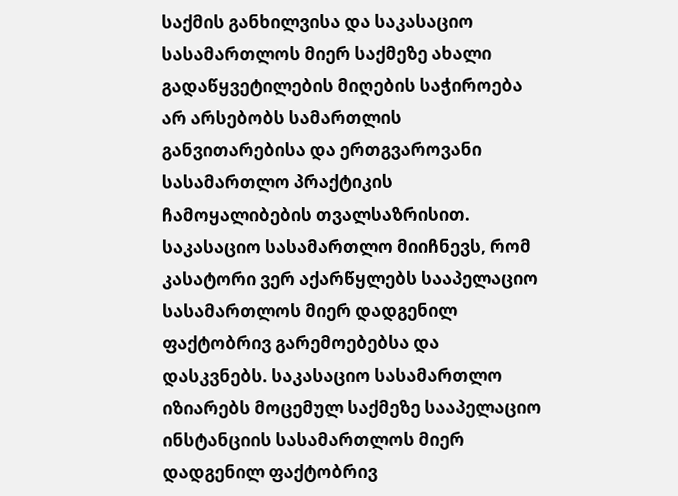საქმის განხილვისა და საკასაციო სასამართლოს მიერ საქმეზე ახალი გადაწყვეტილების მიღების საჭიროება არ არსებობს სამართლის განვითარებისა და ერთგვაროვანი სასამართლო პრაქტიკის ჩამოყალიბების თვალსაზრისით.
საკასაციო სასამართლო მიიჩნევს, რომ კასატორი ვერ აქარწყლებს სააპელაციო სასამართლოს მიერ დადგენილ ფაქტობრივ გარემოებებსა და დასკვნებს. საკასაციო სასამართლო იზიარებს მოცემულ საქმეზე სააპელაციო ინსტანციის სასამართლოს მიერ დადგენილ ფაქტობრივ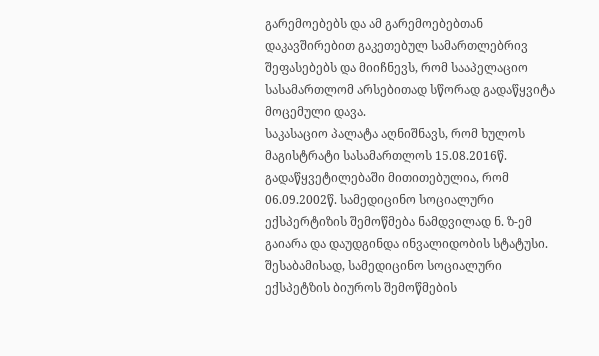გარემოებებს და ამ გარემოებებთან დაკავშირებით გაკეთებულ სამართლებრივ შეფასებებს და მიიჩნევს, რომ სააპელაციო სასამართლომ არსებითად სწორად გადაწყვიტა მოცემული დავა.
საკასაციო პალატა აღნიშნავს, რომ ხულოს მაგისტრატი სასამართლოს 15.08.2016წ. გადაწყვეტილებაში მითითებულია, რომ 06.09.2002წ. სამედიცინო სოციალური ექსპერტიზის შემოწმება ნამდვილად ნ. ზ-ემ გაიარა და დაუდგინდა ინვალიდობის სტატუსი. შესაბამისად, სამედიცინო სოციალური ექსპეტზის ბიუროს შემოწმების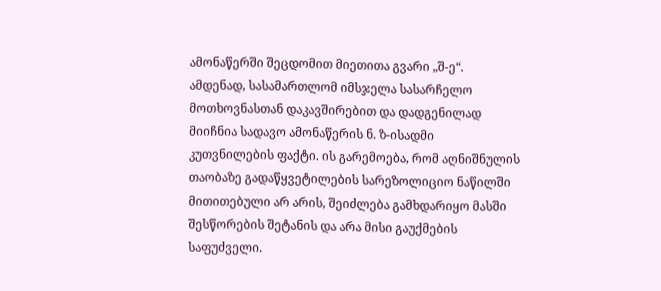ამონაწერში შეცდომით მიეთითა გვარი „შ-ე“. ამდენად, სასამართლომ იმსჯელა სასარჩელო მოთხოვნასთან დაკავშირებით და დადგენილად მიიჩნია სადავო ამონაწერის ნ. ზ-ისადმი კუთვნილების ფაქტი. ის გარემოება, რომ აღნიშნულის თაობაზე გადაწყვეტილების სარეზოლიციო ნაწილში მითითებული არ არის, შეიძლება გამხდარიყო მასში შესწორების შეტანის და არა მისი გაუქმების საფუძველი.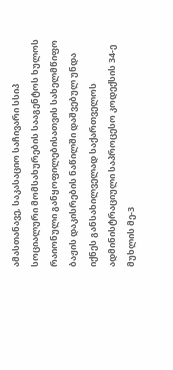ამასთანავე, საკასაციო საჩივარი სსიპ სოციალური მომსახურების სააგენტოს ხულოს რაიონული განყოფილებისათვის სახელმწიფო ბაჟის დაკისრების ნაწილში დაშვებულ უნდა იქნეს განსახილველად საქართველოს ადმინისტრაციული საპროცესო კოდექსის 34-ე მუხლის მე-3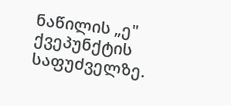ნაწილის „ე" ქვეპუნქტის საფუძველზე.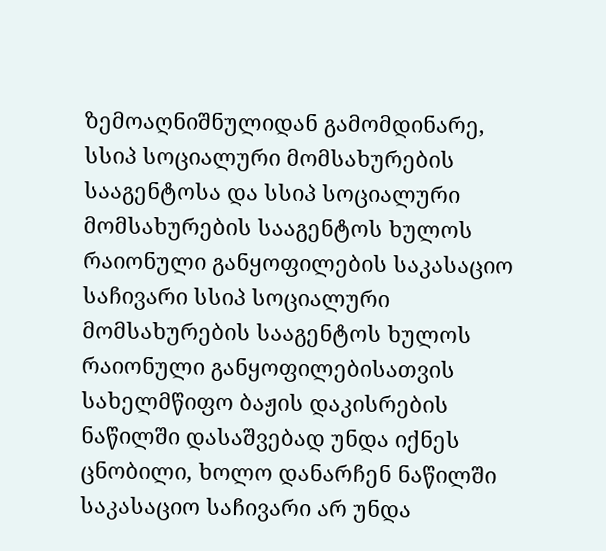ზემოაღნიშნულიდან გამომდინარე, სსიპ სოციალური მომსახურების სააგენტოსა და სსიპ სოციალური მომსახურების სააგენტოს ხულოს რაიონული განყოფილების საკასაციო საჩივარი სსიპ სოციალური მომსახურების სააგენტოს ხულოს რაიონული განყოფილებისათვის სახელმწიფო ბაჟის დაკისრების ნაწილში დასაშვებად უნდა იქნეს ცნობილი, ხოლო დანარჩენ ნაწილში საკასაციო საჩივარი არ უნდა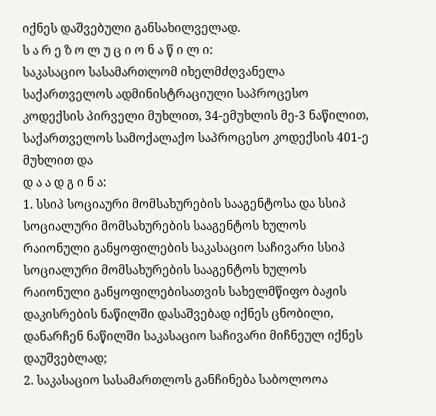იქნეს დაშვებული განსახილველად.
ს ა რ ე ზ ო ლ უ ც ი ო ნ ა წ ი ლ ი:
საკასაციო სასამართლომ იხელმძღვანელა საქართველოს ადმინისტრაციული საპროცესო კოდექსის პირველი მუხლით, 34-ემუხლის მე-3 ნაწილით, საქართველოს სამოქალაქო საპროცესო კოდექსის 401-ე მუხლით და
დ ა ა დ გ ი ნ ა:
1. სსიპ სოციაური მომსახურების სააგენტოსა და სსიპ სოციალური მომსახურების სააგენტოს ხულოს რაიონული განყოფილების საკასაციო საჩივარი სსიპ სოციალური მომსახურების სააგენტოს ხულოს რაიონული განყოფილებისათვის სახელმწიფო ბაჟის დაკისრების ნაწილში დასაშვებად იქნეს ცნობილი, დანარჩენ ნაწილში საკასაციო საჩივარი მიჩნეულ იქნეს დაუშვებლად;
2. საკასაციო სასამართლოს განჩინება საბოლოოა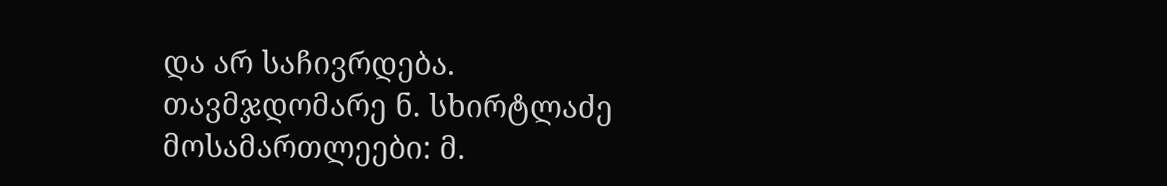და არ საჩივრდება.
თავმჯდომარე ნ. სხირტლაძე
მოსამართლეები: მ.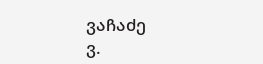ვაჩაძე
ვ.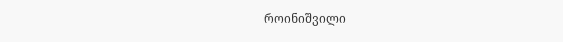როინიშვილი